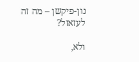נון-פיקשן – מה זה לעזאזל?

ולא,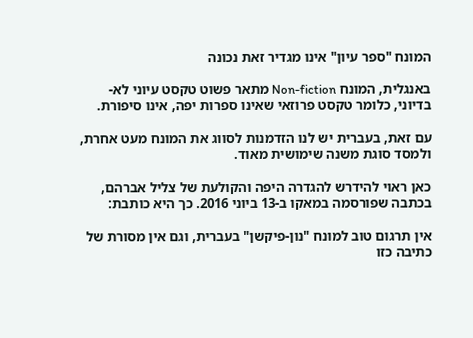המונח "ספר עיון" אינו מגדיר זאת נכונה

באנגלית, המונח Non-fiction מתאר פשוט טקסט עיוני לא-בדיוני, כלומר טקסט פרוזאי שאינו ספרות יפה, אינו סיפורת.

עם זאת, בעברית יש לנו הזדמנות לסווג את המונח מעט אחרת, ולמסד סוגת משנה שימושית מאוד.

כאן ראוי להידרש להגדרה היפה והקולעת של צליל אברהם, בכתבה שפורסמה במאקו ב-13 ביוני 2016. כך היא כותבת:

אין תרגום טוב למונח "נון-פיקשן" בעברית, וגם אין מסורת של כתיבה כזו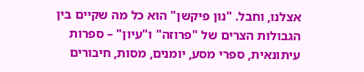אצלנו, וחבל. "נון פיקשן" הוא כל מה שקיים בין הגבולות הצרים של "פרוזה" ו"עיון" – ספרות עיתונאית, ספרי מסע, יומנים, מסות, חיבורים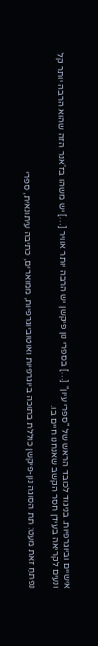אישיים וביוגרפיות. בניגוד לכובד הראש של "ספרי עיון" […] בספרי נון פיקשן יש הרבה יותר אוויר […] יש משהו בז'אנר הזה שהוא הרבה יותר קל ונעים לקריאה בעידן חסר הקשב שאנחנו חיים בו.

נפתחַ זאת מעט: תת הסוגה נון-פיקשן כוללת בתוכה ביוגרפיות ואוטוביוגרפיות, ממוארים, כתיבה עיתונאית, ספרי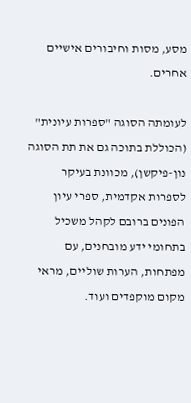מסע, מסות וחיבורים אישיים אחרים.

לעומתה הסוגה "ספרות עיונית" (הכוללת בתוכה גם את תת הסוגה נון-פיקשן), מכוונת בעיקר לספרות אקדמית, ספרי עיון הפונים ברובם לקהל משכיל בתחומי ידע מובחנים, עם מפתחות, הערות שוליים, מראי מקום מוקפדים ועוד.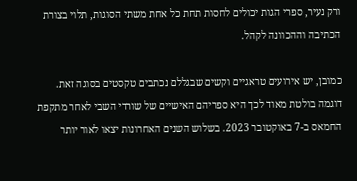ורק נעיר, ספרי הגות יכולים לחסות תחת כל אחת משתי הסוגות, תלוי בצורת הכתיבה וההכוונה לקהל.

כמובן, יש אירועים טראגיים וקשים שבגללם נכתבים טקסטים בסוגה זאת. דוגמה בולטת מאוד לכך היא ספריהם האישיים של שורדי השבי לאחר מתקפת החמאס ב-7 באוקטובר 2023. בשלוש השנים האחרונות יצאו לאור יותר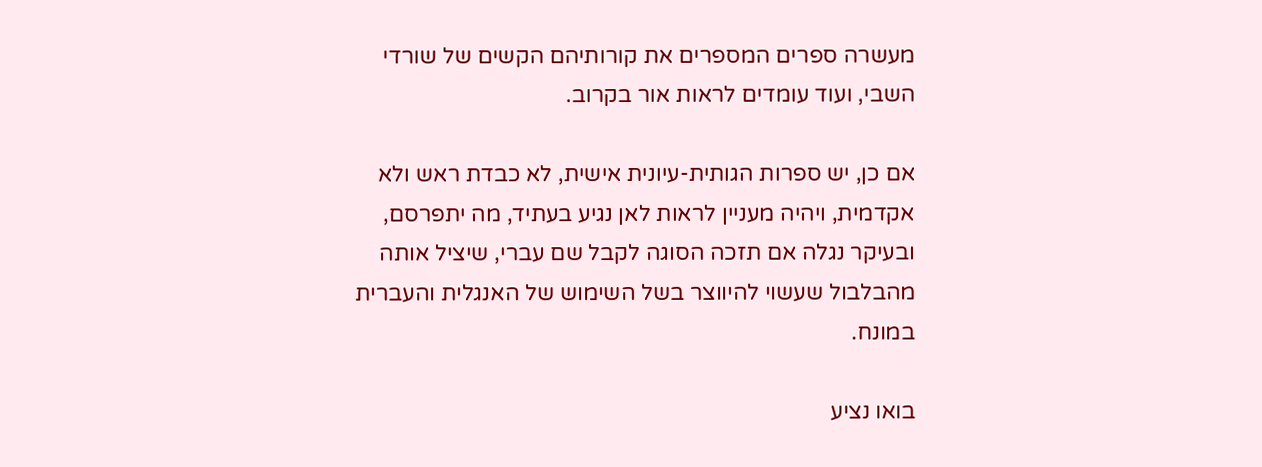מעשרה ספרים המספרים את קורותיהם הקשים של שורדי השבי, ועוד עומדים לראות אור בקרוב.

אם כן, יש ספרות הגותית-עיונית אישית, לא כבדת ראש ולא אקדמית, ויהיה מעניין לראות לאן נגיע בעתיד, מה יתפרסם, ובעיקר נגלה אם תזכה הסוגה לקבל שם עברי, שיציל אותה מהבלבול שעשוי להיווצר בשל השימוש של האנגלית והעברית במונח.

בואו נציע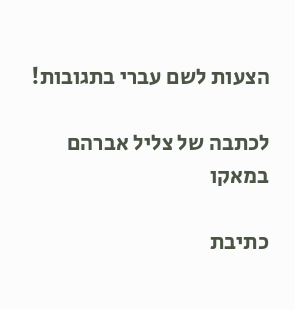הצעות לשם עברי בתגובות!

לכתבה של צליל אברהם במאקו

כתיבת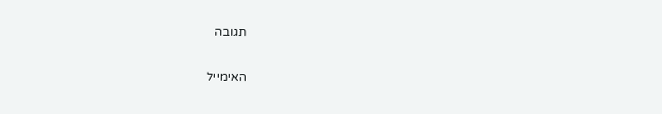תגובה

האימייל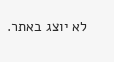לא יוצג באתר.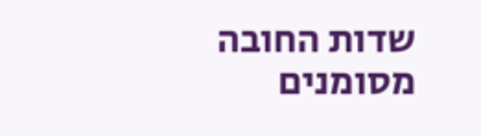שדות החובה מסומנים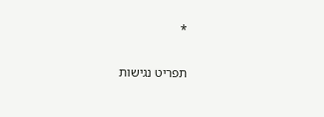*

תפריט נגישות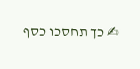✍ כך תחסכו כסף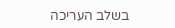בשלב העריכה